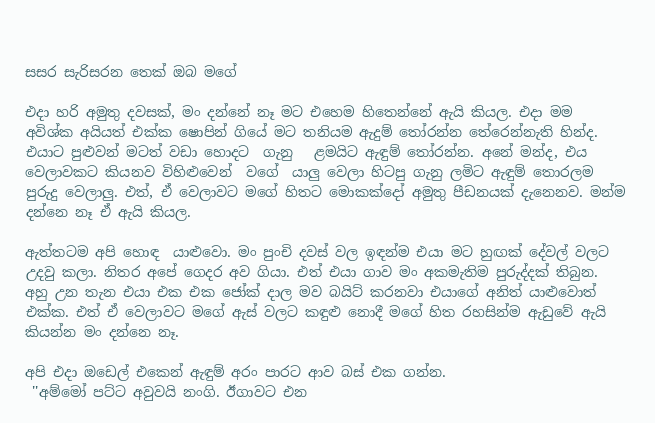සසර සැරිසරන තෙක් ඔබ මගේ

එදා හරි අමුතු දවසක්, මං දන්නේ නෑ මට එහෙම හිතෙන්නේ ඇයි කියල. එදා මම අවිශ්ක අයියත් එක්ක ෂොපින් ගියේ මට තනියම ඇදුම් තෝරන්න තේරෙන්නැති හින්ද. එයාට පුළුවන් මටත් වඩා හොදට  ගැනු   ළමයිට ඇඳුම් තෝරන්න. අනේ මන්ද, එය වෙලාවකට කියනව විහිළුවෙන්  වගේ  යාලු වෙලා හිටපු ගැනු ලමිට ඇඳුම් තොරලම පුරුදු වෙලාලු. එත්, ඒ වෙලාවට මගේ හිතට මොකක්දෝ අමුතු පීඩනයක් දැනෙනව. මන්ම දන්නෙ නෑ ඒ ඇයි කියල.

ඇත්තටම අපි හොඳ  යාළුවො. මං පුංචි දවස් වල ඉඳන්ම එයා මට හුඟක් දේවල් වලට උදවු කලා. නිතර අපේ ගෙදර අව ගියා. එත් එයා ගාව මං අකමැතිම පුරුද්දක් තිබුන. අහු උන තැන එයා එක එක ජෝක් දාල මව බයිට් කරනවා එයාගේ අනිත් යාළුවොත් එක්ක. එත් ඒ වෙලාවට මගේ ඇස් වලට කඳුළු නොදී මගේ හිත රහසින්ම ඇඩුවේ ඇයි කියන්න මං දන්නෙ නෑ.

අපි එදා ඔඩෙල් එකෙන් ඇඳුම් අරං පාරට ආව බස් එක ගන්න.
 ''අම්මෝ පට්ට අවුවයි නංගි. ඊගාවට එන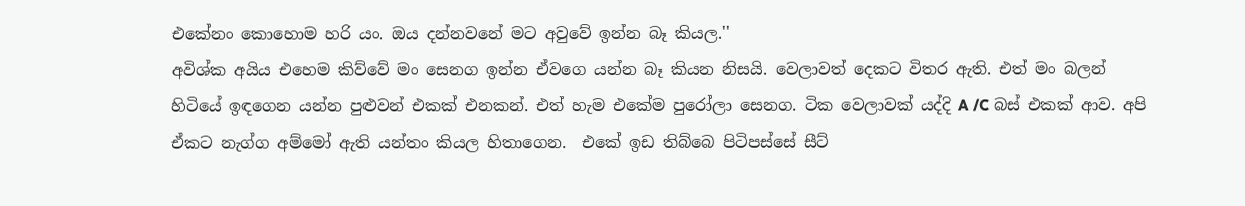එකේනං කොහොම හරි යං. ඔය දන්නවනේ මට අවුවේ ඉන්න බෑ කියල.''
අවිශ්ක අයිය එහෙම කිව්වේ මං සෙනග ඉන්න ඒවගෙ යන්න බෑ කියන නිසයි. වෙලාවත් දෙකට විතර ඇති. එත් මං බලන් හිටියේ ඉඳගෙන යන්න පුළුවන් එකක් එනකන්. එත් හැම එකේම පුරෝලා සෙනග. ටික වෙලාවක් යද්දි A /C බස් එකක් ආව. අපි ඒකට නැග්ග අම්මෝ ඇති යන්තං කියල හිතාගෙන.  එකේ ඉඩ තිබ්බෙ පිටිපස්සේ සීට්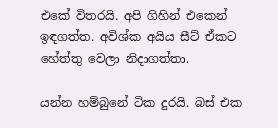එකේ විතරයි. අපි ගිහින් එකෙන් ඉඳගත්ත. අවිශ්ක අයිය සීට් ඒකට හේත්තු වෙලා නිදාගත්තා.

යන්න හම්බුනේ ටික දුරයි. බස් එක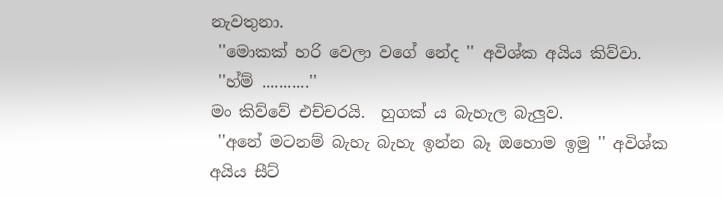නැවතුනා.
 ''මොකක් හරි වෙලා වගේ නේද '' අවිශ්ක අයිය කිව්වා.
 ''හ්ම් ...........''
මං කිව්වේ එච්චරයි.  හුගක් ය බැහැල බැලුව.
 ''අනේ මටනම් බැහැ බැහැ ඉන්න බෑ ඔහොම ඉමු '' අවිශ්ක අයිය සීට්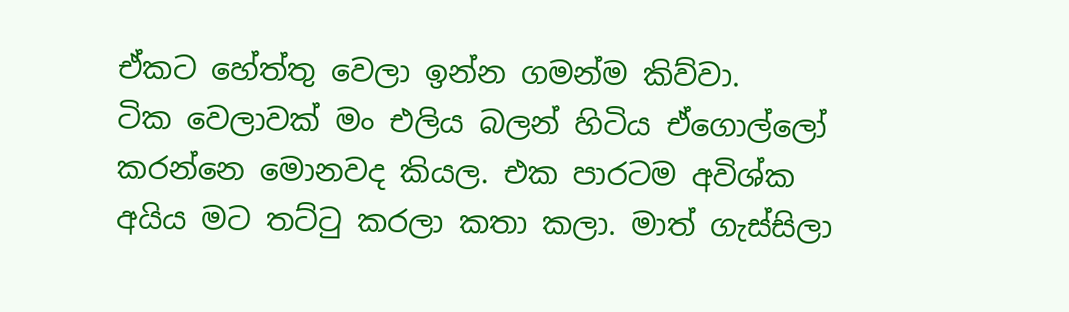ඒකට හේත්තු වෙලා ඉන්න ගමන්ම කිව්වා.
ටික වෙලාවක් මං එලිය බලන් හිටිය ඒගොල්ලෝ කරන්නෙ මොනවද කියල. එක පාරටම අවිශ්ක අයිය මට තට්ටු කරලා කතා කලා. මාත් ගැස්සිලා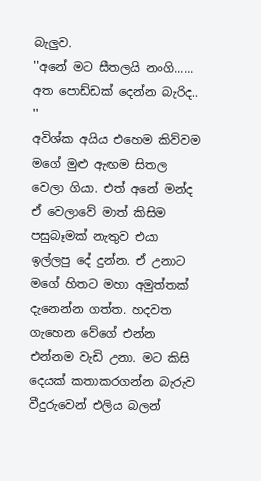බැලුව.
''අනේ මට සීතලයි නංගි...... අත පොඩ්ඩක් දෙන්න බැරිද.. ''
අවිශ්ක අයිය එහෙම කිව්වම මගේ මුළු ඇඟම සිතල වෙලා ගියා. එත් අනේ මන්ද ඒ වෙලාවේ මාත් කිසිම පසුබෑමක් නැතුව එයා ඉල්ලපු දේ දුන්න. ඒ උනාට මගේ හිතට මහා අමුත්තක් දැනෙන්න ගත්ත. හදවත ගැහෙන වේගේ එන්න එන්නම වැඩි උනා. මට කිසි දෙයක් කතාකරගන්න බැරුව වීදුරුවෙන් එලිය බලන්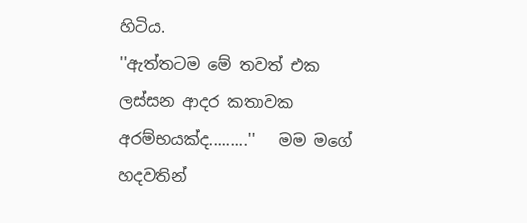හිටිය.
''ඇත්තටම මේ තවත් එක ලස්සන ආදර කතාවක අරම්භයක්ද.........''   මම මගේ හදවතින්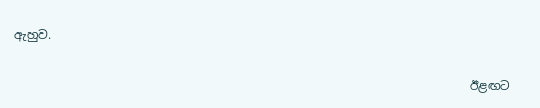ඇහුව.

                                                                            ඊළඟට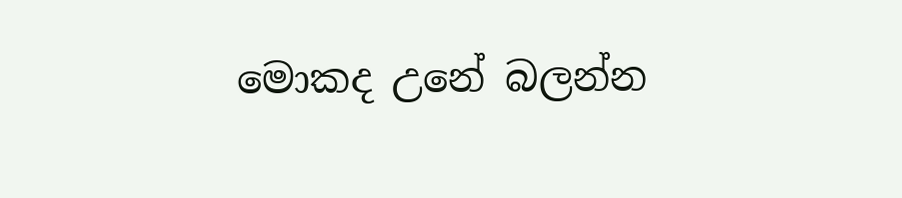මොකද උනේ බලන්න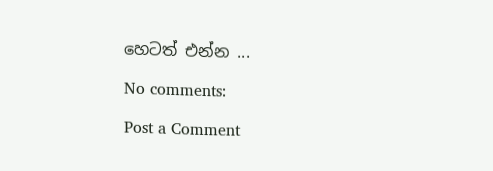හෙටත් එන්න ...

No comments:

Post a Comment